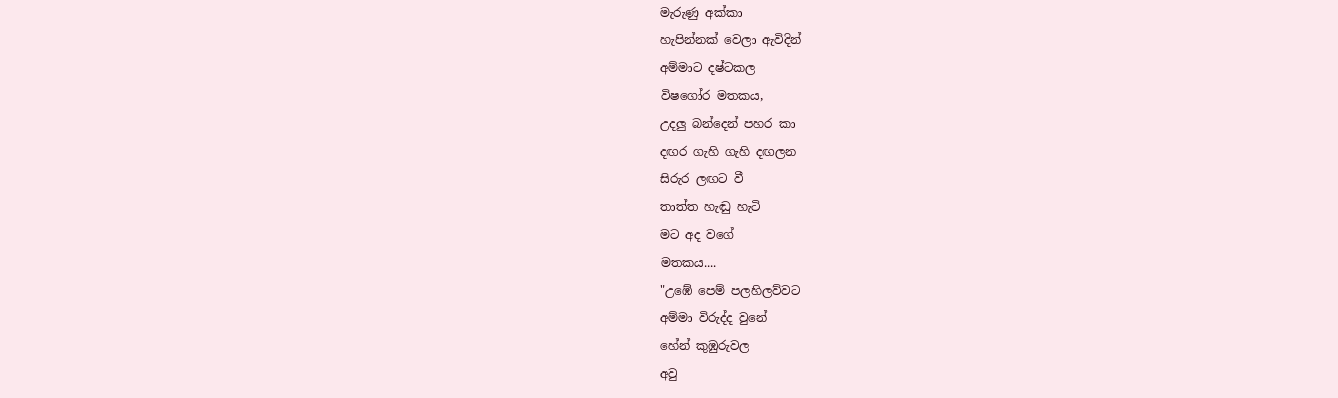මැරුණු අක්කා
හැපින්නක් වෙලා ඇවිදින්
අම්මාට දෂ්ටකල
විෂගෝර මතකය,
උදලු බන්දෙන් පහර කා
දඟර ගැහි ගැහි දඟලන
සිරුර ලඟට වී
තාත්ත හැඬු හැටි
මට අද වගේ
මතකය....
"උඹේ පෙම් පලහිලව්වට
අම්මා විරුද්ද වුනේ
හේන් කුඹුරුවල
අවු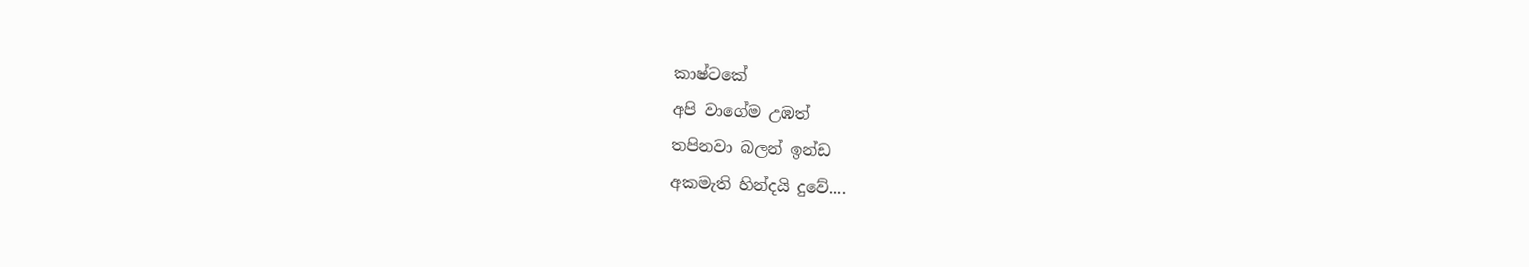කාෂ්ටකේ
අපි වාගේම උඹත්
තපිනවා බලන් ඉන්ඩ
අකමැති හින්දයි දුවේ....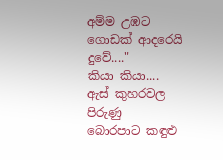අම්ම උඹට
ගොඩක් ආදරෙයි දුවේ...."
කියා කියා....
ඇස් කුහරවල පිරුණු
බොරපාට කඳුළු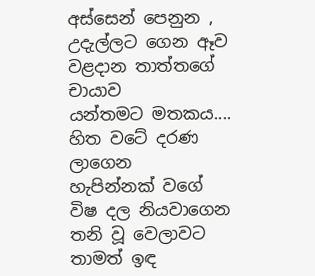අස්සෙන් පෙනුන ,
උදැල්ලට ගෙන ඈව
වළදාන තාත්තගේ චායාව
යන්තමට මතකය....
හිත වටේ දරණ ලාගෙන
හැපින්නක් වගේ
විෂ දල නියවාගෙන
තනි වූ වෙලාවට
තාමත් ඉඳ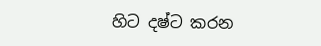හිට දෂ්ට කරන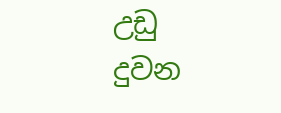උඩු දුවන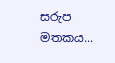සරුප මතකය...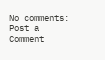No comments:
Post a Comment